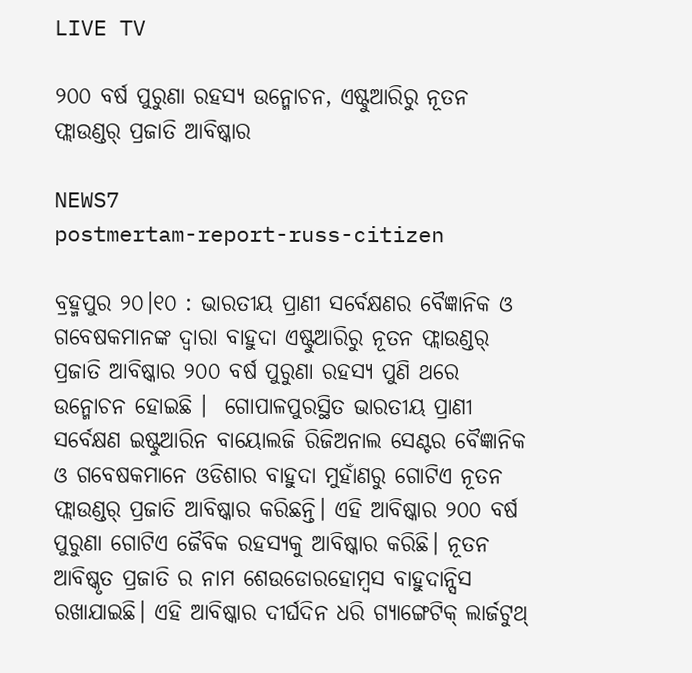LIVE TV

୨୦୦ ବର୍ଷ ପୁରୁଣା ରହସ୍ୟ ଉନ୍ମୋଚନ, ଏଷ୍ଟୁଆରିରୁ ନୂତନ ଫ୍ଲାଉଣ୍ଡର୍ ପ୍ରଜାତି ଆବିଷ୍କାର

NEWS7
postmertam-report-russ-citizen

ବ୍ରହ୍ମପୁର ୨୦।୧୦ : ଭାରତୀୟ ପ୍ରାଣୀ ସର୍ବେକ୍ଷଣର ବୈଜ୍ଞାନିକ ଓ ଗବେଷକମାନଙ୍କ ଦ୍ୱାରା ବାହୁଦା ଏଷ୍ଟୁଆରିରୁ ନୂତନ ଫ୍ଲାଉଣ୍ଡର୍ ପ୍ରଜାତି ଆବିଷ୍କାର ୨୦୦ ବର୍ଷ ପୁରୁଣା ରହସ୍ୟ ପୁଣି ଥରେ ଉନ୍ମୋଚନ ହୋଇଛି ।  ଗୋପାଳପୁରସ୍ଥିତ ଭାରତୀୟ ପ୍ରାଣୀ ସର୍ବେକ୍ଷଣ ଇଷ୍ଟୁଆରିନ ବାୟୋଲଜି ରିଜିଅନାଲ ସେଣ୍ଟର ବୈଜ୍ଞାନିକ ଓ ଗବେଷକମାନେ ଓଡିଶାର ବାହୁଦା ମୁହାଁଣରୁ ଗୋଟିଏ ନୂତନ ଫ୍ଲାଉଣ୍ଡର୍ ପ୍ରଜାତି ଆବିଷ୍କାର କରିଛନ୍ତି। ଏହି ଆବିଷ୍କାର ୨୦୦ ବର୍ଷ ପୁରୁଣା ଗୋଟିଏ ଜୈବିକ ରହସ୍ୟକୁ ଆବିଷ୍କାର କରିଛି। ନୂତନ ଆବିଷ୍କୃତ ପ୍ରଜାତି ର ନାମ ଶେଉଡୋରହୋମ୍ବସ ବାହୁଦାନ୍ସିସ  ରଖାଯାଇଛି। ଏହି ଆବିଷ୍କାର ଦୀର୍ଘଦିନ ଧରି ଗ୍ୟାଙ୍ଗେଟିକ୍ ଲାର୍ଜଟୁଥ୍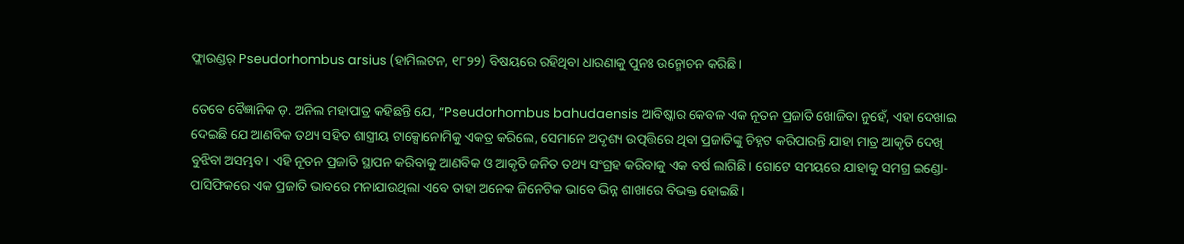ଫ୍ଲାଉଣ୍ଡର୍ Pseudorhombus arsius (ହାମିଲଟନ, ୧୮୨୨) ବିଷୟରେ ରହିଥିବା ଧାରଣାକୁ ପୁନଃ ଉନ୍ମୋଚନ କରିଛି।

ତେବେ ବୈଜ୍ଞାନିକ ଡ଼. ଅନିଲ ମହାପାତ୍ର କହିଛନ୍ତି ଯେ, “Pseudorhombus bahudaensis ଆବିଷ୍କାର କେବଳ ଏକ ନୂତନ ପ୍ରଜାତି ଖୋଜିବା ନୁହେଁ, ଏହା ଦେଖାଇ ଦେଇଛି ଯେ ଆଣବିକ ତଥ୍ୟ ସହିତ ଶାସ୍ତ୍ରୀୟ ଟାକ୍ସୋନୋମିକୁ ଏକତ୍ର କରିଲେ, ସେମାନେ ଅଦୃଶ୍ୟ ଉତ୍ପତ୍ତିରେ ଥିବା ପ୍ରଜାତିଙ୍କୁ ଚିହ୍ନଟ କରିପାରନ୍ତି ଯାହା ମାତ୍ର ଆକୃତି ଦେଖି ବୁଝିବା ଅସମ୍ଭବ। ଏହି ନୂତନ ପ୍ରଜାତି ସ୍ଥାପନ କରିବାକୁ ଆଣବିକ ଓ ଆକୃତି ଜନିତ ତଥ୍ୟ ସଂଗ୍ରହ କରିବାକୁ ଏକ ବର୍ଷ ଲାଗିଛି। ଗୋଟେ ସମୟରେ ଯାହାକୁ ସମଗ୍ର ଇଣ୍ଡୋ-ପାସିଫିକରେ ଏକ ପ୍ରଜାତି ଭାବରେ ମନାଯାଉଥିଲା ଏବେ ତାହା ଅନେକ ଜିନେଟିକ ଭାବେ ଭିନ୍ନ ଶାଖାରେ ବିଭକ୍ତ ହୋଇଛି।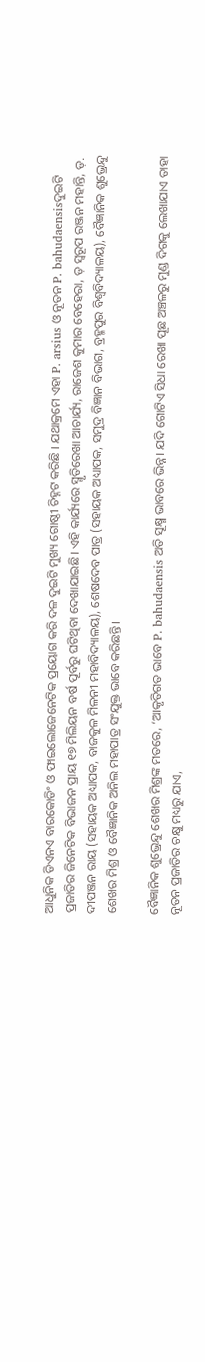ଆଧୁନିକ ଡିଏନଏ ବାରକୋଡିଂ ଓ ଫାଇଲୋଜେନେଟିକ ପ୍ରୟୋଗ କରି ଦଳ ଦୁଇଟି ମୁଖ୍ୟ ଗୋଷ୍ଠୀ ଚିହ୍ନଟ କରିଛି । ଯଥାକ୍ରମେ ଏହା P. arsius ଓ ନୂତନ P. bahudaensisଦୁଇଟି ପ୍ରଜାତିର ଜିନେଟିକ ବିଭାଜନ ପ୍ରାୟ ୧୭ ମିଲିୟନ ବର୍ଷ ପୂର୍ବରୁ ଘଟିଥିବା ଦେଖାଯାଇଛି। ଏହି କାର୍ଯ୍ୟରେ ସ୍ମୃତିରେଖା ଆଚାର୍ଯ୍ୟ, ରାଜେଶ କୁମାର ବେହେରା, ଡ଼ ସ୍ଵରୂପ ରଞ୍ଜନ ମହାନ୍ତି, ଡ଼. ଦୀପଞ୍ଜନ ରାୟ (ସହାୟକ ଅଧ୍ୟାପକ, ବାଜକୁଳ ମିଳନୀ ମହାବିଦ୍ୟାଳୟ), ଶେଷଦେବ ପାତ୍ର (ସହାୟକ ଅଧ୍ୟାପକ, ସମୁଦ୍ର ବିଜ୍ଞାନ ବିଭାଗ, ବ୍ରହ୍ମପୁର ବିଶ୍ୱବିଦ୍ୟାଳୟ), ବୈଜ୍ଞାନିକ ଶୁଭ୍ରେନ୍ଦୁ ଶେଖର ମିଶ୍ର ଓ ବୈଜ୍ଞାନିକ ଅନିଲ ମହାପାତ୍ର ସଂଯୁକ୍ତ ଭାବେ କରିଛନ୍ତି।

ବୈଜ୍ଞାନିକ ଶୁଭ୍ରେନ୍ଦୁ ଶେଖର ମିଶ୍ରଙ୍କ ମତରେ, ‘ଆକୃତିଗତ ଭାବେ P. bahudaensis ଅତି ସୂକ୍ଷ୍ମ ଭାବରେ ଭିନ୍ନ। ଯଦି ଗୋଟିଏ ସିଧା ରେଖା ପୂଛ ଅଞ୍ଚଳରୁ ମୁଣ୍ଡ ଦିଗକୁ ଲେଖାଯାଏ ତାହା ନୂତନ ପ୍ରଜାତିର ଚକ୍ଷୁ ମଧ୍ୟରୁ ଯାଏ,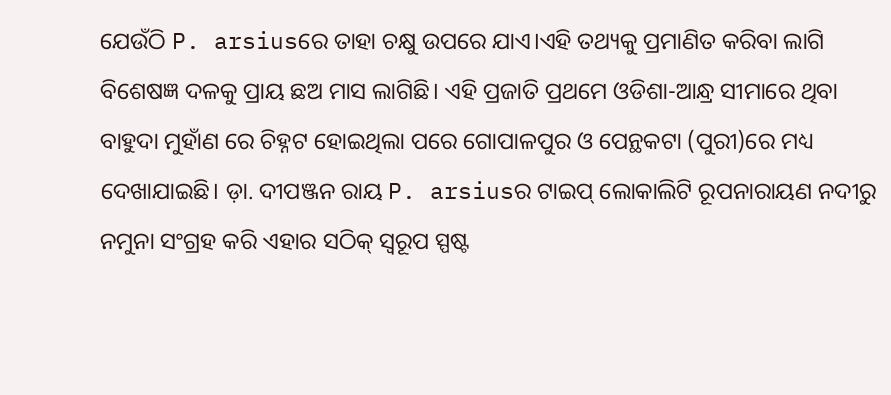ଯେଉଁଠି P. arsiusରେ ତାହା ଚକ୍ଷୁ ଉପରେ ଯାଏ।ଏହି ତଥ୍ୟକୁ ପ୍ରମାଣିତ କରିବା ଲାଗି ବିଶେଷଜ୍ଞ ଦଳକୁ ପ୍ରାୟ ଛଅ ମାସ ଲାଗିଛି। ଏହି ପ୍ରଜାତି ପ୍ରଥମେ ଓଡିଶା-ଆନ୍ଧ୍ର ସୀମାରେ ଥିବା ବାହୁଦା ମୁହାଁଣ ରେ ଚିହ୍ନଟ ହୋଇଥିଲା ପରେ ଗୋପାଳପୁର ଓ ପେନ୍ଥକଟା (ପୁରୀ)ରେ ମଧ୍ୟ ଦେଖାଯାଇଛି। ଡ଼ା. ଦୀପଞ୍ଜନ ରାୟ P. arsiusର ଟାଇପ୍ ଲୋକାଲିଟି ରୂପନାରାୟଣ ନଦୀରୁ ନମୁନା ସଂଗ୍ରହ କରି ଏହାର ସଠିକ୍ ସ୍ୱରୂପ ସ୍ପଷ୍ଟ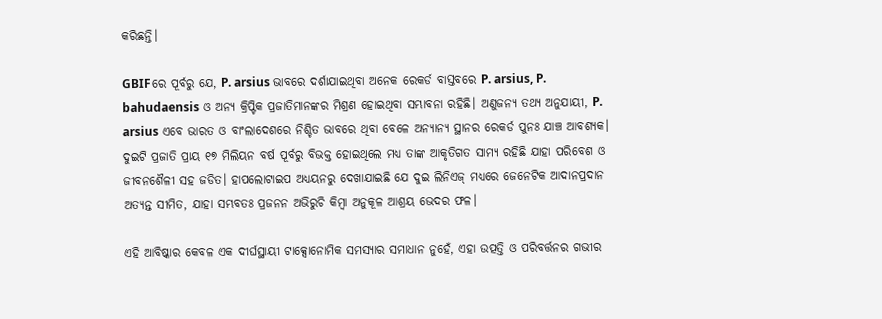କରିଛନ୍ତି।

GBIFରେ ପୂର୍ବରୁ ଯେ, P. arsius ଭାବରେ ଦର୍ଶାଯାଇଥିବା ଅନେକ ରେକର୍ଡ ବାସ୍ତବରେ P. arsius, P. bahudaensis ଓ ଅନ୍ୟ କ୍ରିପ୍ଟିକ ପ୍ରଜାତିମାନଙ୍କର ମିଶ୍ରଣ ହୋଇଥିବା ସମ୍ଭାବନା ରହିଛି। ଅଣୁଜନ୍ୟ ତଥ୍ୟ ଅନୁଯାୟୀ, P. arsius ଏବେ ଭାରତ ଓ ବାଂଲାଦେଶରେ ନିଶ୍ଚିତ ଭାବରେ ଥିବା ବେଳେ ଅନ୍ୟାନ୍ୟ ସ୍ଥାନର ରେକର୍ଡ ପୁନଃ ଯାଞ୍ଚ ଆବଶ୍ୟକ। ଦୁଇଟି ପ୍ରଜାତି ପ୍ରାୟ ୧୭ ମିଲିୟନ ବର୍ଷ ପୂର୍ବରୁ ବିଭକ୍ତ ହୋଇଥିଲେ ମଧ୍ୟ ତାଙ୍କ ଆକୃତିଗତ ସାମ୍ୟ ରହିଛି ଯାହା ପରିବେଶ ଓ ଜୀବନଶୈଳୀ ସହ ଜଡିତ। ହାପଲୋଟାଇପ ଅଧ୍ୟୟନରୁ ଦେଖାଯାଇଛି ଯେ ଦୁଇ ଲିନିଏଜ୍ ମଧ୍ୟରେ ଜେନେଟିକ ଆଦାନପ୍ରଦାନ ଅତ୍ୟନ୍ତ ସୀମିତ, ଯାହା ସମ୍ଭବତଃ ପ୍ରଜନନ ଅଭିରୁଚି କିମ୍ବା ଅନୁକୂଳ ଆଶ୍ରୟ ଭେଦର ଫଳ।

ଏହି ଆବିଷ୍କାର କେବଳ ଏକ ଦୀର୍ଘସ୍ଥାୟୀ ଟାକ୍ସୋନୋମିକ ସମସ୍ୟାର ସମାଧାନ ନୁହେଁ, ଏହା ଉତ୍ପତ୍ତି ଓ ପରିବର୍ତ୍ତନର ଗଭୀର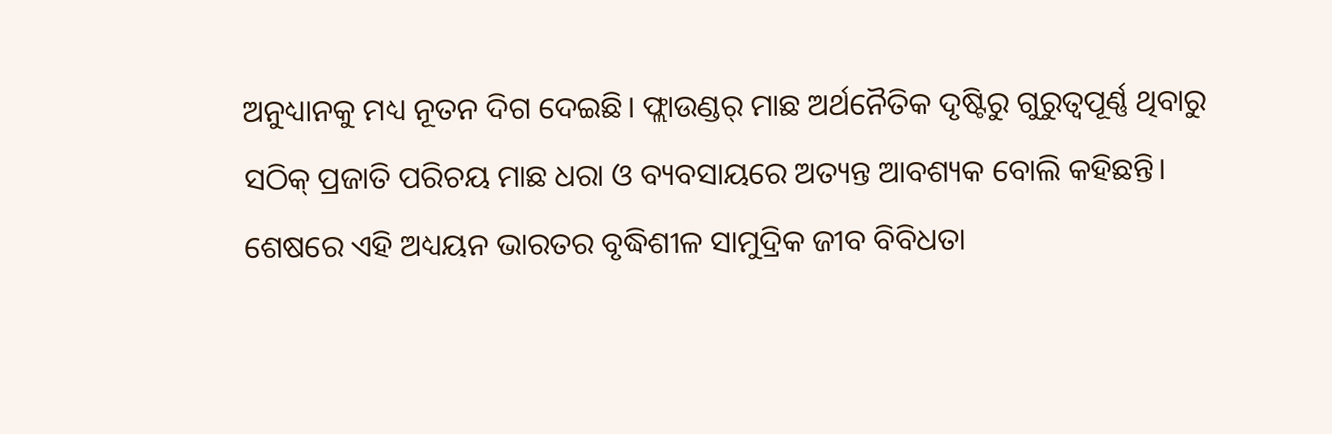ଅନୁଧ୍ୟାନକୁ ମଧ୍ୟ ନୂତନ ଦିଗ ଦେଇଛି। ଫ୍ଲାଉଣ୍ଡର୍ ମାଛ ଅର୍ଥନୈତିକ ଦୃଷ୍ଟିରୁ ଗୁରୁତ୍ୱପୂର୍ଣ୍ଣ ଥିବାରୁ ସଠିକ୍ ପ୍ରଜାତି ପରିଚୟ ମାଛ ଧରା ଓ ବ୍ୟବସାୟରେ ଅତ୍ୟନ୍ତ ଆବଶ୍ୟକ ବୋଲି କହିଛନ୍ତି। ଶେଷରେ ଏହି ଅଧ୍ୟୟନ ଭାରତର ବୃଦ୍ଧିଶୀଳ ସାମୁଦ୍ରିକ ଜୀବ ବିବିଧତା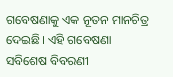ଗବେଷଣାକୁ ଏକ ନୂତନ ମାନଚିତ୍ର ଦେଇଛି। ଏହି ଗବେଷଣା ସବିଶେଷ ବିବରଣୀ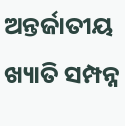ଅନ୍ତର୍ଜାତୀୟ ଖ୍ୟାତି ସମ୍ପନ୍ନ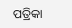ପତ୍ରିକା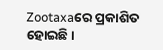Zootaxaରେ ପ୍ରକାଶିତ ହୋଇଛି।